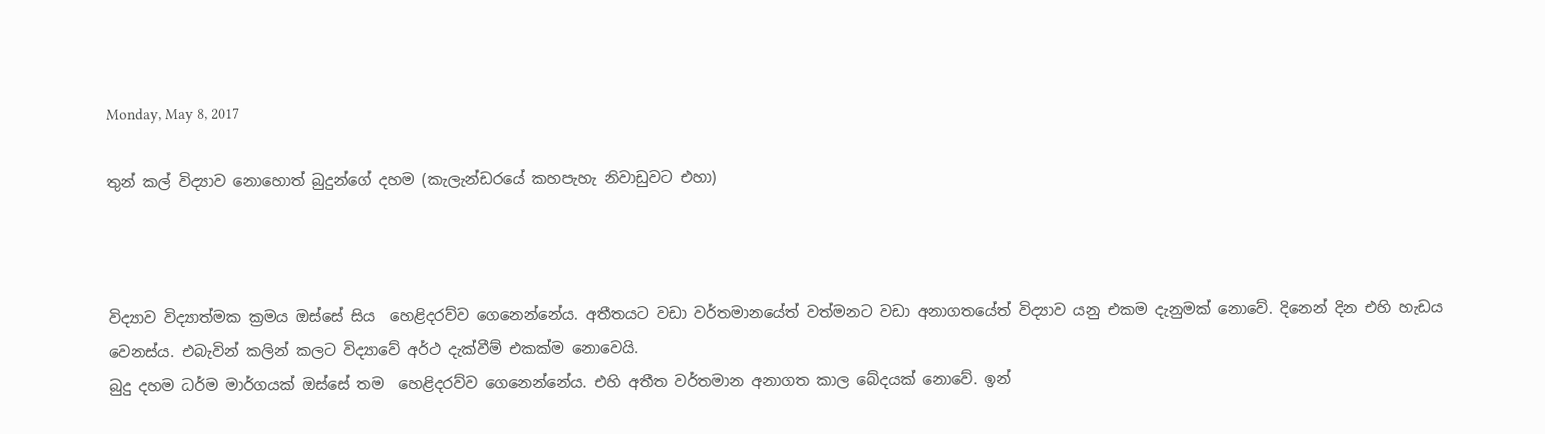Monday, May 8, 2017

තුන් කල් විද්‍යාව නොහොත් බුදුන්ගේ දහම (කැලැන්ඩරයේ කහපැහැ නිවාඩුවට එහා)



විද්‍යාව විද්‍යාත්මක ක්‍රමය ඔස්සේ සිය  හෙළිදරව්ව ගෙනෙන්නේය. අතීතයට වඩා වර්තමානයේත් වත්මනට වඩා අනාගතයේත් විද්‍යාව යනු එකම දැනුමක් නොවේ. දිනෙන් දින එහි හැඩය වෙනස්ය. එබැවින් කලින් කලට විද්‍යාවේ අර්ථ දැක්වීම් එකක්ම නොවෙයි.
බුදු දහම ධර්ම මාර්ගයක් ඔස්සේ තම  හෙළිදරව්ව ගෙනෙන්නේය. එහි අතීත වර්තමාන අනාගත කාල බේදයක් නොවේ. ඉන්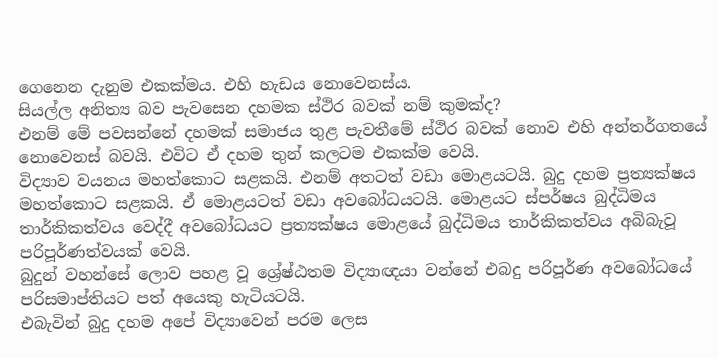ගෙනෙන දැනුම එකක්මය. එහි හැඩය නොවෙනස්ය.
සියල්ල අනිත්‍ය බව පැවසෙන දහමක ස්ථිර බවක් නම් කුමක්ද?
එනම් මේ පවසන්නේ දහමක් සමාජය තුළ පැවතීමේ ස්ථිර බවක් නොව එහි අන්තර්ගතයේ නොවෙනස් බවයි. එවිට ඒ දහම තුන් කලටම එකක්ම වෙයි.
විද්‍යාව වයනය මහත්කොට සළකයි. එනම් අතටත් වඩා මොළයටයි. බුදු දහම ප්‍රත්‍යක්ෂය මහත්කොට සළකයි. ඒ මොළයටත් වඩා අවබෝධයටයි. මොළයට ස්පර්ෂය බුද්ධිමය තාර්කිකත්වය වෙද්දී අවබෝධයට ප්‍රත්‍යක්ෂය මොළයේ බුද්ධිමය තාර්කිකත්වය අබිබැවූ පරිපූර්ණත්වයක් වෙයි.
බුදුන් වහන්සේ ලොව පහළ වූ ශ්‍රේෂ්ඨතම විද්‍යාඥයා වන්නේ එබදු පරිපූර්ණ අවබෝධයේ පරිසමාප්තියට පත් අයෙකු හැටියටයි.
එබැවින් බුදු දහම අපේ විද්‍යාවෙන් පරම ලෙස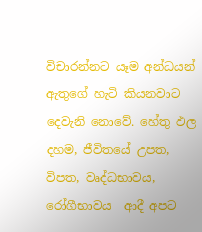විචාරන්නට යෑම අන්ධයන් ඇතුගේ හැටි කියනවාට දෙවැනි නොවේ. හේතු ඵල දහම, ජීවිතයේ උපත, විපත, වෘද්ධභාවය, රෝගීභාවය  ආදී අපට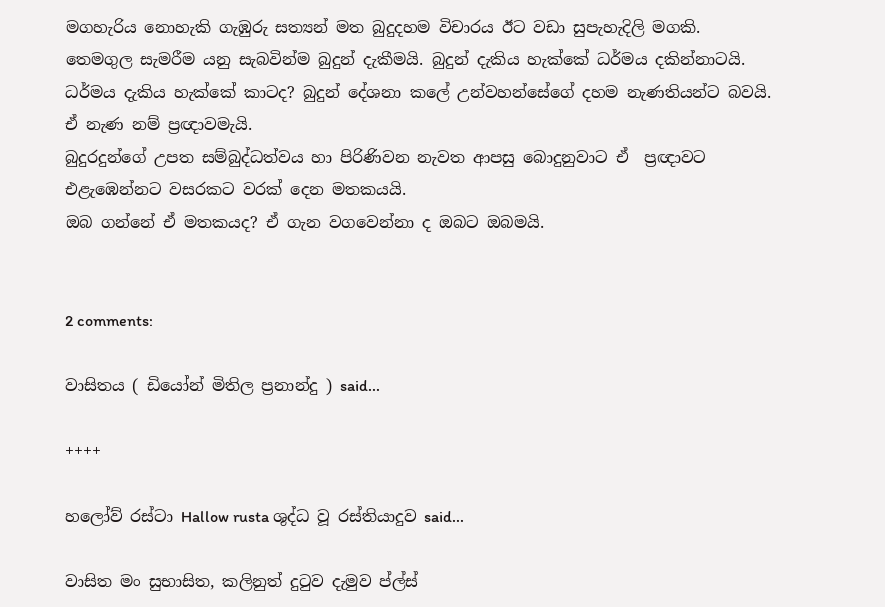මගහැරිය නොහැකි ගැඹුරු සත්‍යන් මත බුදුදහම විචාරය ඊට වඩා සුපැහැදිලි මගකි.
තෙමගුල සැමරීම යනු සැබවින්ම බුදුන් දැකීමයි. බුදුන් දැකිය හැක්කේ ධර්මය දකින්නාටයි. ධර්මය දැකිය හැක්කේ කාටද? බුදුන් දේශනා කලේ උන්වහන්සේගේ දහම නැණතියන්ට බවයි. ඒ නැණ නම් ප්‍රඥාවමැයි.
බුදුරදුන්ගේ උපත සම්බුද්ධත්වය හා පිරිණිවන නැවත ආපසු බොදුනුවාට ඒ  ප්‍රඥාවට එළැඹෙන්නට වසරකට වරක් දෙන මතකයයි.
ඔබ ගන්නේ ඒ මතකයද? ඒ ගැන වගවෙන්නා ද ඔබට ඔබමයි.


2 comments:

වාසිතය ( ඩියෝන් මිතිල ප්‍රනාන්දු ) said...

++++

හලෝව් රස්ටා Hallow rusta ශුද්ධ වූ රස්තියාදුව said...

වාසිත මං සුභාසිත, කලිනුත් දුටුව දැමුව ප්ල්ස්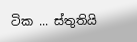ටික ... ස්තුතියි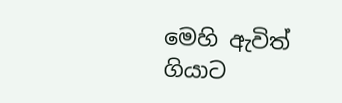මෙහි ඇවිත් ගියාට